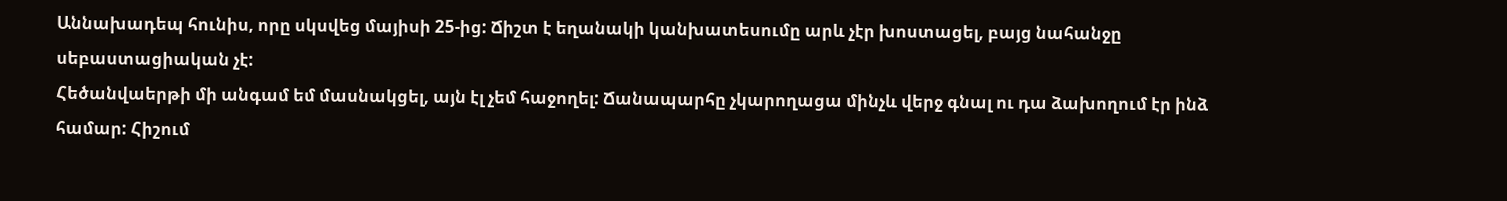Աննախադեպ հունիս, որը սկսվեց մայիսի 25-ից: Ճիշտ է եղանակի կանխատեսումը արև չէր խոստացել, բայց նահանջը սեբաստացիական չէ:
Հեծանվաերթի մի անգամ եմ մասնակցել, այն էլ չեմ հաջողել: Ճանապարհը չկարողացա մինչև վերջ գնալ ու դա ձախողում էր ինձ համար: Հիշում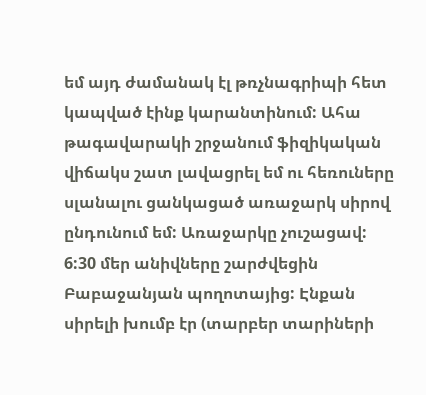եմ այդ ժամանակ էլ թռչնագրիպի հետ կապված էինք կարանտինում: Ահա թագավարակի շրջանում ֆիզիկական վիճակս շատ լավացրել եմ ու հեռուները սլանալու ցանկացած առաջարկ սիրով ընդունում եմ: Առաջարկը չուշացավ:
6:30 մեր անիվները շարժվեցին Բաբաջանյան պողոտայից: Էնքան սիրելի խումբ էր (տարբեր տարիների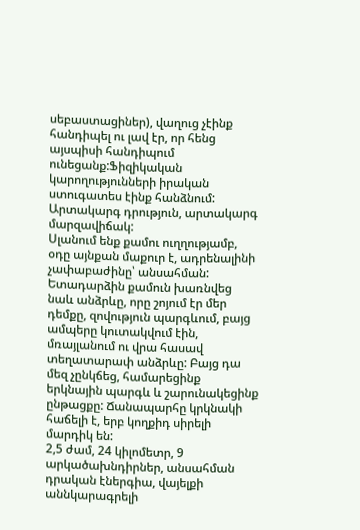սեբաստացիներ), վաղուց չէինք հանդիպել ու լավ էր, որ հենց այսպիսի հանդիպում ունեցանք:Ֆիզիկական կարողությունների իրական ստուգատես էինք հանձնում: Արտակարգ դրություն, արտակարգ մարզավիճակ:
Սլանում ենք քամու ուղղությամբ, օդը այնքան մաքուր է, ադրենալինի չափաբաժինը՝ անսահման: Ետադարձին քամուն խառնվեց նաև անձրևը, որը շոյում էր մեր դեմքը, զովություն պարգևում, բայց ամպերը կուտակվում էին, մռայլանում ու վրա հասավ տեղատարափ անձրևը: Բայց դա մեզ չընկճեց, համարեցինք երկնային պարգև և շարունակեցինք ընթացքը: Ճանապարհը կրկնակի հաճելի է, երբ կողքիդ սիրելի մարդիկ են:
2,5 ժամ, 24 կիլոմետր, 9 արկածախնդիրներ, անսահման դրական էներգիա, վայելքի աննկարագրելի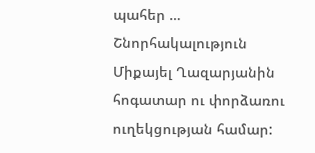պահեր …
Շնորհակալություն Միքայել Ղազարյանին հոգատար ու փորձառու ուղեկցության համար: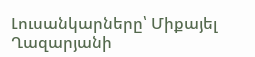Լուսանկարները՝ Միքայել Ղազարյանի